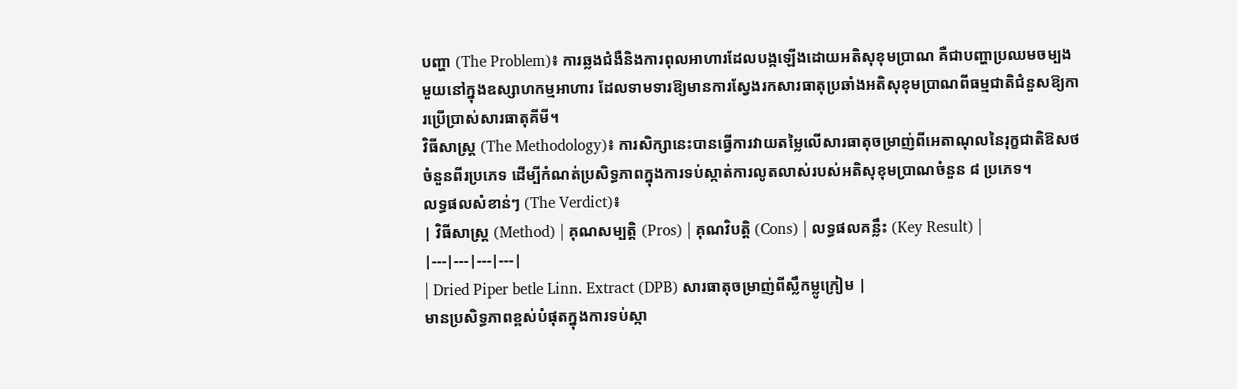បញ្ហា (The Problem)៖ ការឆ្លងជំងឺនិងការពុលអាហារដែលបង្កឡើងដោយអតិសុខុមប្រាណ គឺជាបញ្ហាប្រឈមចម្បងមួយនៅក្នុងឧស្សាហកម្មអាហារ ដែលទាមទារឱ្យមានការស្វែងរកសារធាតុប្រឆាំងអតិសុខុមប្រាណពីធម្មជាតិជំនួសឱ្យការប្រើប្រាស់សារធាតុគីមី។
វិធីសាស្ត្រ (The Methodology)៖ ការសិក្សានេះបានធ្វើការវាយតម្លៃលើសារធាតុចម្រាញ់ពីអេតាណុលនៃរុក្ខជាតិឱសថចំនួនពីរប្រភេទ ដើម្បីកំណត់ប្រសិទ្ធភាពក្នុងការទប់ស្កាត់ការលូតលាស់របស់អតិសុខុមប្រាណចំនួន ៨ ប្រភេទ។
លទ្ធផលសំខាន់ៗ (The Verdict)៖
| វិធីសាស្ត្រ (Method) | គុណសម្បត្តិ (Pros) | គុណវិបត្តិ (Cons) | លទ្ធផលគន្លឹះ (Key Result) |
|---|---|---|---|
| Dried Piper betle Linn. Extract (DPB) សារធាតុចម្រាញ់ពីស្លឹកម្លូក្រៀម |
មានប្រសិទ្ធភាពខ្ពស់បំផុតក្នុងការទប់ស្កា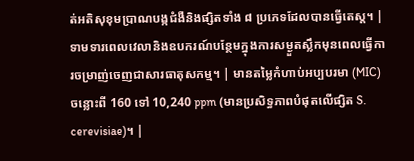ត់អតិសុខុមប្រាណបង្កជំងឺនិងផ្សិតទាំង ៨ ប្រភេទដែលបានធ្វើតេស្ត។ | ទាមទារពេលវេលានិងឧបករណ៍បន្ថែមក្នុងការសម្ងួតស្លឹកមុនពេលធ្វើការចម្រាញ់ចេញជាសារធាតុសកម្ម។ | មានតម្លៃកំហាប់អប្បបរមា (MIC) ចន្លោះពី 160 ទៅ 10,240 ppm (មានប្រសិទ្ធភាពបំផុតលើផ្សិត S. cerevisiae)។ |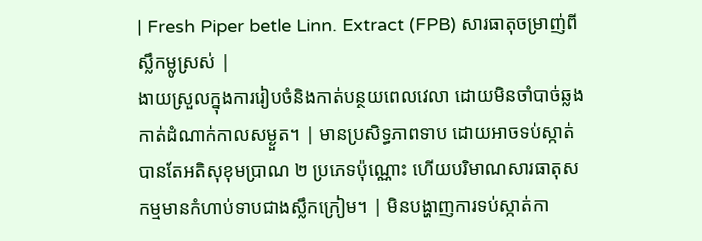| Fresh Piper betle Linn. Extract (FPB) សារធាតុចម្រាញ់ពីស្លឹកម្លូស្រស់ |
ងាយស្រួលក្នុងការរៀបចំនិងកាត់បន្ថយពេលវេលា ដោយមិនចាំបាច់ឆ្លងកាត់ដំណាក់កាលសម្ងួត។ | មានប្រសិទ្ធភាពទាប ដោយអាចទប់ស្កាត់បានតែអតិសុខុមប្រាណ ២ ប្រភេទប៉ុណ្ណោះ ហើយបរិមាណសារធាតុសកម្មមានកំហាប់ទាបជាងស្លឹកក្រៀម។ | មិនបង្ហាញការទប់ស្កាត់កា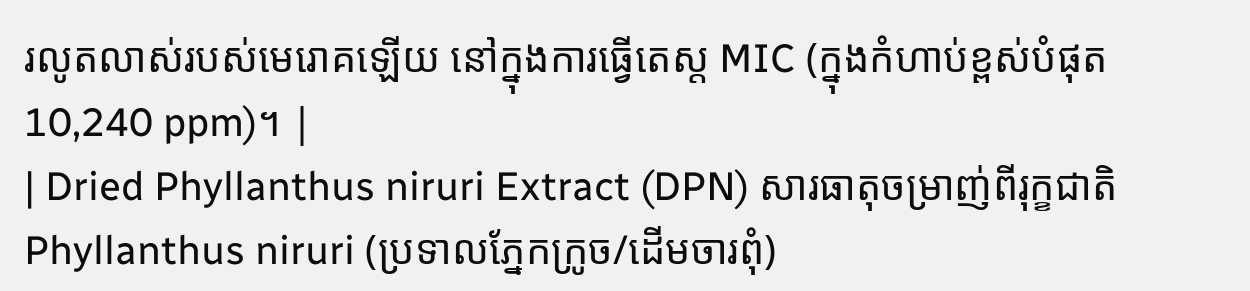រលូតលាស់របស់មេរោគឡើយ នៅក្នុងការធ្វើតេស្ត MIC (ក្នុងកំហាប់ខ្ពស់បំផុត 10,240 ppm)។ |
| Dried Phyllanthus niruri Extract (DPN) សារធាតុចម្រាញ់ពីរុក្ខជាតិ Phyllanthus niruri (ប្រទាលភ្នែកក្រូច/ដើមចារពុំ)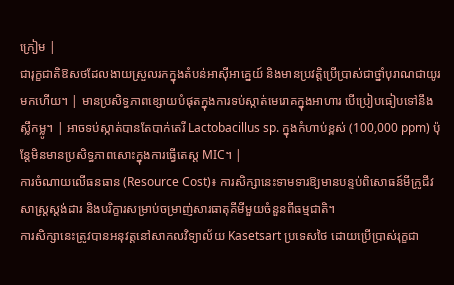ក្រៀម |
ជារុក្ខជាតិឱសថដែលងាយស្រួលរកក្នុងតំបន់អាស៊ីអាគ្នេយ៍ និងមានប្រវត្តិប្រើប្រាស់ជាថ្នាំបុរាណជាយូរមកហើយ។ | មានប្រសិទ្ធភាពខ្សោយបំផុតក្នុងការទប់ស្កាត់មេរោគក្នុងអាហារ បើប្រៀបធៀបទៅនឹងស្លឹកម្លូ។ | អាចទប់ស្កាត់បានតែបាក់តេរី Lactobacillus sp. ក្នុងកំហាប់ខ្ពស់ (100,000 ppm) ប៉ុន្តែមិនមានប្រសិទ្ធភាពសោះក្នុងការធ្វើតេស្ត MIC។ |
ការចំណាយលើធនធាន (Resource Cost)៖ ការសិក្សានេះទាមទារឱ្យមានបន្ទប់ពិសោធន៍មីក្រូជីវសាស្ត្រស្តង់ដារ និងបរិក្ខារសម្រាប់ចម្រាញ់សារធាតុគីមីមួយចំនួនពីធម្មជាតិ។
ការសិក្សានេះត្រូវបានអនុវត្តនៅសាកលវិទ្យាល័យ Kasetsart ប្រទេសថៃ ដោយប្រើប្រាស់រុក្ខជា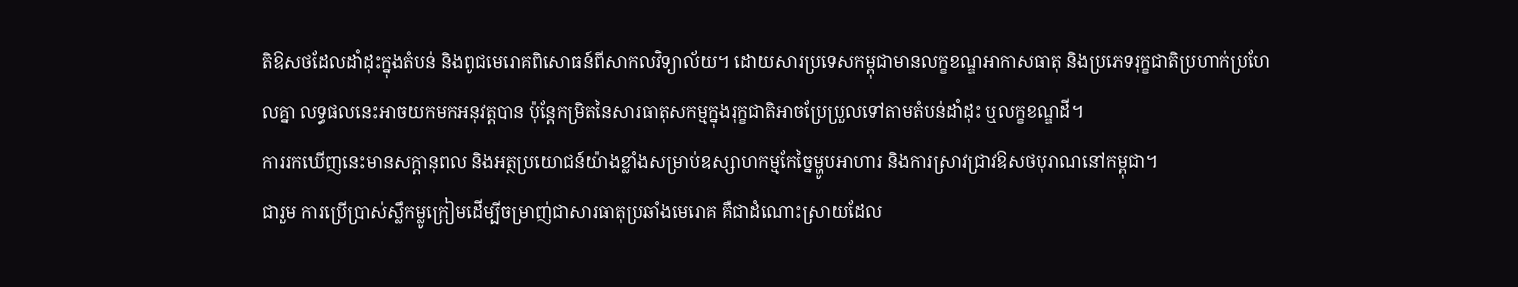តិឱសថដែលដាំដុះក្នុងតំបន់ និងពូជមេរោគពិសោធន៍ពីសាកលវិទ្យាល័យ។ ដោយសារប្រទេសកម្ពុជាមានលក្ខខណ្ឌអាកាសធាតុ និងប្រភេទរុក្ខជាតិប្រហាក់ប្រហែលគ្នា លទ្ធផលនេះអាចយកមកអនុវត្តបាន ប៉ុន្តែកម្រិតនៃសារធាតុសកម្មក្នុងរុក្ខជាតិអាចប្រែប្រួលទៅតាមតំបន់ដាំដុះ ឬលក្ខខណ្ឌដី។
ការរកឃើញនេះមានសក្តានុពល និងអត្ថប្រយោជន៍យ៉ាងខ្លាំងសម្រាប់ឧស្សាហកម្មកែច្នៃម្ហូបអាហារ និងការស្រាវជ្រាវឱសថបុរាណនៅកម្ពុជា។
ជារួម ការប្រើប្រាស់ស្លឹកម្លូក្រៀមដើម្បីចម្រាញ់ជាសារធាតុប្រឆាំងមេរោគ គឺជាដំណោះស្រាយដែល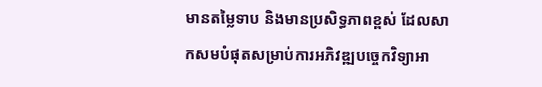មានតម្លៃទាប និងមានប្រសិទ្ធភាពខ្ពស់ ដែលសាកសមបំផុតសម្រាប់ការអភិវឌ្ឍបច្ចេកវិទ្យាអា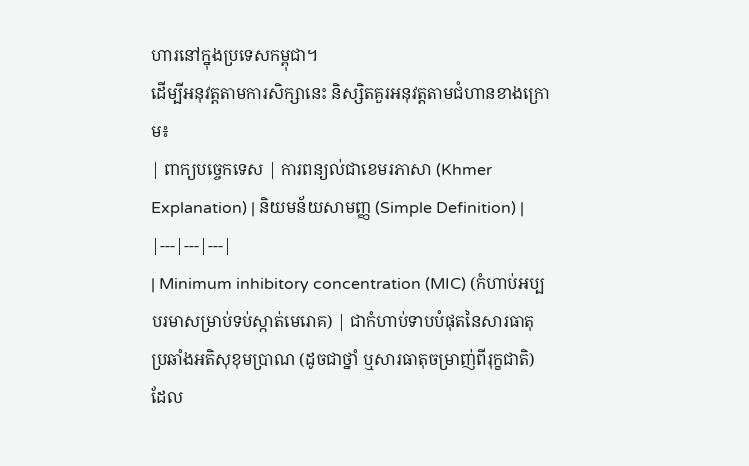ហារនៅក្នុងប្រទេសកម្ពុជា។
ដើម្បីអនុវត្តតាមការសិក្សានេះ និស្សិតគួរអនុវត្តតាមជំហានខាងក្រោម៖
| ពាក្យបច្ចេកទេស | ការពន្យល់ជាខេមរភាសា (Khmer Explanation) | និយមន័យសាមញ្ញ (Simple Definition) |
|---|---|---|
| Minimum inhibitory concentration (MIC) (កំហាប់អប្បបរមាសម្រាប់ទប់ស្កាត់មេរោគ) | ជាកំហាប់ទាបបំផុតនៃសារធាតុប្រឆាំងអតិសុខុមប្រាណ (ដូចជាថ្នាំ ឬសារធាតុចម្រាញ់ពីរុក្ខជាតិ) ដែល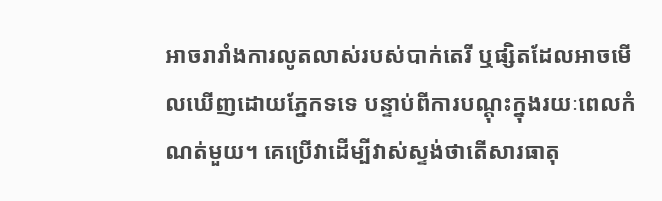អាចរារាំងការលូតលាស់របស់បាក់តេរី ឬផ្សិតដែលអាចមើលឃើញដោយភ្នែកទទេ បន្ទាប់ពីការបណ្តុះក្នុងរយៈពេលកំណត់មួយ។ គេប្រើវាដើម្បីវាស់ស្ទង់ថាតើសារធាតុ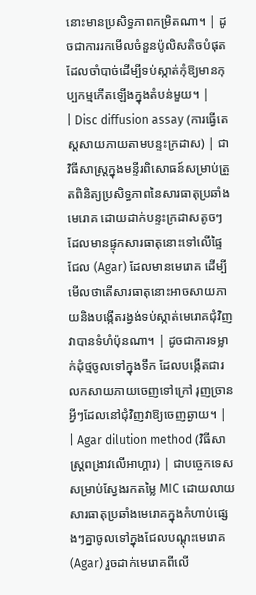នោះមានប្រសិទ្ធភាពកម្រិតណា។ | ដូចជាការរកមើលចំនួនប៉ូលិសតិចបំផុតដែលចាំបាច់ដើម្បីទប់ស្កាត់កុំឱ្យមានកុប្បកម្មកើតឡើងក្នុងតំបន់មួយ។ |
| Disc diffusion assay (ការធ្វើតេស្តសាយភាយតាមបន្ទះក្រដាស) | ជាវិធីសាស្ត្រក្នុងមន្ទីរពិសោធន៍សម្រាប់ត្រួតពិនិត្យប្រសិទ្ធភាពនៃសារធាតុប្រឆាំងមេរោគ ដោយដាក់បន្ទះក្រដាសតូចៗដែលមានផ្ទុកសារធាតុនោះទៅលើផ្ទៃជែល (Agar) ដែលមានមេរោគ ដើម្បីមើលថាតើសារធាតុនោះអាចសាយភាយនិងបង្កើតរង្វង់ទប់ស្កាត់មេរោគជុំវិញវាបានទំហំប៉ុនណា។ | ដូចជាការទម្លាក់ដុំថ្មចូលទៅក្នុងទឹក ដែលបង្កើតជារលកសាយភាយចេញទៅក្រៅ រុញច្រានអ្វីៗដែលនៅជុំវិញវាឱ្យចេញឆ្ងាយ។ |
| Agar dilution method (វិធីសាស្ត្រពង្រាវលើអាហ្គារ) | ជាបច្ចេកទេសសម្រាប់ស្វែងរកតម្លៃ MIC ដោយលាយសារធាតុប្រឆាំងមេរោគក្នុងកំហាប់ផ្សេងៗគ្នាចូលទៅក្នុងជែលបណ្តុះមេរោគ (Agar) រួចដាក់មេរោគពីលើ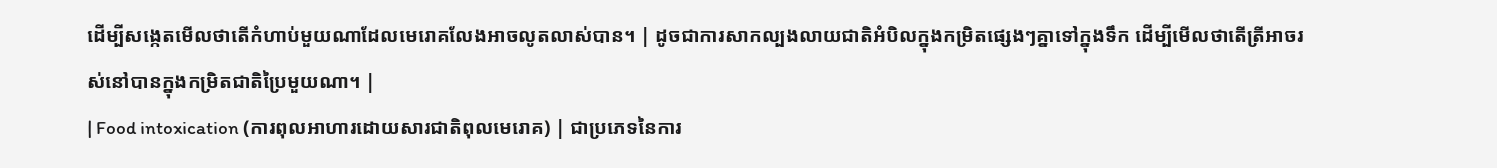ដើម្បីសង្កេតមើលថាតើកំហាប់មួយណាដែលមេរោគលែងអាចលូតលាស់បាន។ | ដូចជាការសាកល្បងលាយជាតិអំបិលក្នុងកម្រិតផ្សេងៗគ្នាទៅក្នុងទឹក ដើម្បីមើលថាតើត្រីអាចរស់នៅបានក្នុងកម្រិតជាតិប្រៃមួយណា។ |
| Food intoxication (ការពុលអាហារដោយសារជាតិពុលមេរោគ) | ជាប្រភេទនៃការ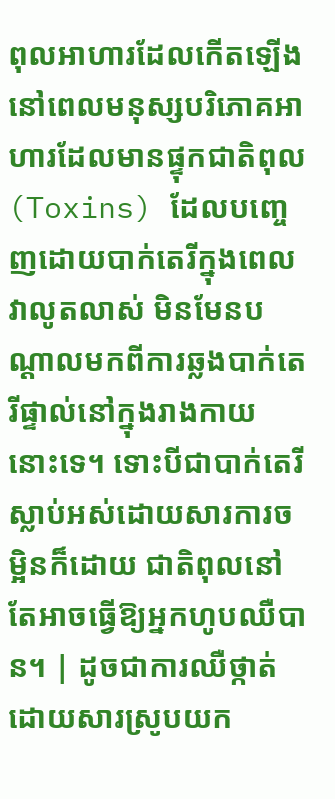ពុលអាហារដែលកើតឡើងនៅពេលមនុស្សបរិភោគអាហារដែលមានផ្ទុកជាតិពុល (Toxins) ដែលបញ្ចេញដោយបាក់តេរីក្នុងពេលវាលូតលាស់ មិនមែនបណ្តាលមកពីការឆ្លងបាក់តេរីផ្ទាល់នៅក្នុងរាងកាយនោះទេ។ ទោះបីជាបាក់តេរីស្លាប់អស់ដោយសារការចម្អិនក៏ដោយ ជាតិពុលនៅតែអាចធ្វើឱ្យអ្នកហូបឈឺបាន។ | ដូចជាការឈឺថ្កាត់ដោយសារស្រូបយក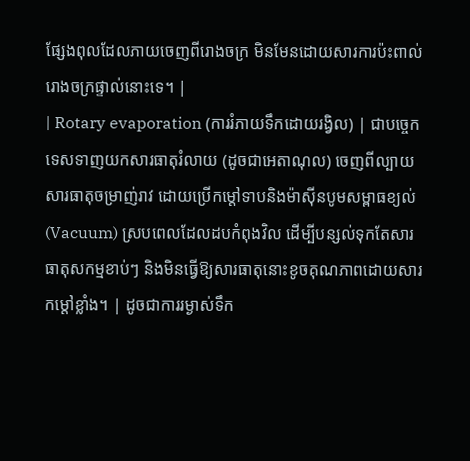ផ្សែងពុលដែលភាយចេញពីរោងចក្រ មិនមែនដោយសារការប៉ះពាល់រោងចក្រផ្ទាល់នោះទេ។ |
| Rotary evaporation (ការរំភាយទឹកដោយរង្វិល) | ជាបច្ចេកទេសទាញយកសារធាតុរំលាយ (ដូចជាអេតាណុល) ចេញពីល្បាយសារធាតុចម្រាញ់រាវ ដោយប្រើកម្តៅទាបនិងម៉ាស៊ីនបូមសម្ពាធខ្យល់ (Vacuum) ស្របពេលដែលដបកំពុងវិល ដើម្បីបន្សល់ទុកតែសារធាតុសកម្មខាប់ៗ និងមិនធ្វើឱ្យសារធាតុនោះខូចគុណភាពដោយសារកម្តៅខ្លាំង។ | ដូចជាការរម្ងាស់ទឹក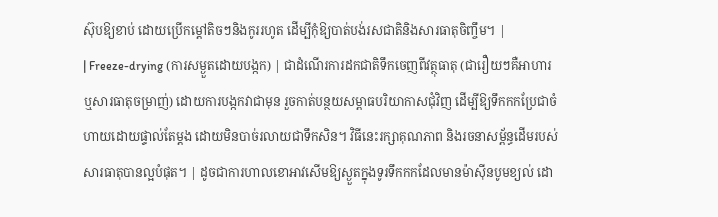ស៊ុបឱ្យខាប់ ដោយប្រើកម្តៅតិចៗនិងកូររហូត ដើម្បីកុំឱ្យបាត់បង់រសជាតិនិងសារធាតុចិញ្ចឹម។ |
| Freeze-drying (ការសម្ងួតដោយបង្កក) | ជាដំណើរការដកជាតិទឹកចេញពីវត្ថុធាតុ (ជារឿយៗគឺអាហារ ឬសារធាតុចម្រាញ់) ដោយការបង្កកវាជាមុន រួចកាត់បន្ថយសម្ពាធបរិយាកាសជុំវិញ ដើម្បីឱ្យទឹកកកប្រែជាចំហាយដោយផ្ទាល់តែម្តង ដោយមិនបាច់រលាយជាទឹកសិន។ វិធីនេះរក្សាគុណភាព និងរចនាសម្ព័ន្ធដើមរបស់សារធាតុបានល្អបំផុត។ | ដូចជាការហាលខោអាវសើមឱ្យស្ងួតក្នុងទូរទឹកកកដែលមានម៉ាស៊ីនបូមខ្យល់ ដោ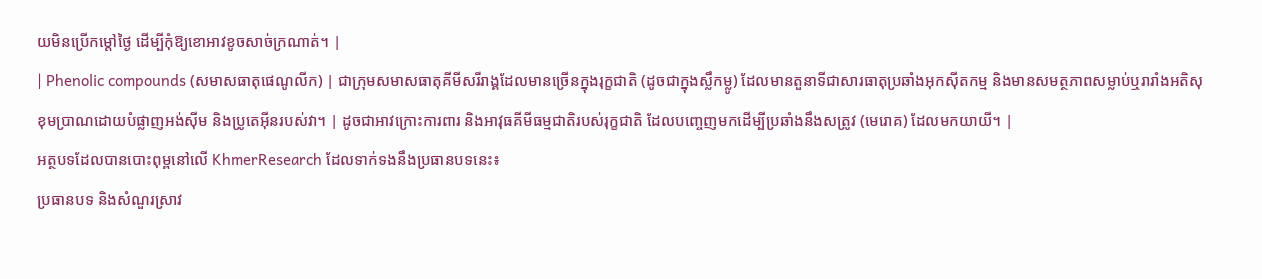យមិនប្រើកម្តៅថ្ងៃ ដើម្បីកុំឱ្យខោអាវខូចសាច់ក្រណាត់។ |
| Phenolic compounds (សមាសធាតុផេណូលីក) | ជាក្រុមសមាសធាតុគីមីសរីរាង្គដែលមានច្រើនក្នុងរុក្ខជាតិ (ដូចជាក្នុងស្លឹកម្លូ) ដែលមានតួនាទីជាសារធាតុប្រឆាំងអុកស៊ីតកម្ម និងមានសមត្ថភាពសម្លាប់ឬរារាំងអតិសុខុមប្រាណដោយបំផ្លាញអង់ស៊ីម និងប្រូតេអ៊ីនរបស់វា។ | ដូចជាអាវក្រោះការពារ និងអាវុធគីមីធម្មជាតិរបស់រុក្ខជាតិ ដែលបញ្ចេញមកដើម្បីប្រឆាំងនឹងសត្រូវ (មេរោគ) ដែលមកយាយី។ |
អត្ថបទដែលបានបោះពុម្ពនៅលើ KhmerResearch ដែលទាក់ទងនឹងប្រធានបទនេះ៖
ប្រធានបទ និងសំណួរស្រាវ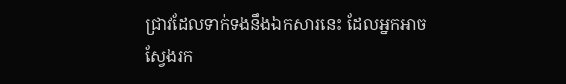ជ្រាវដែលទាក់ទងនឹងឯកសារនេះ ដែលអ្នកអាចស្វែងរក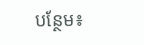បន្ថែម៖